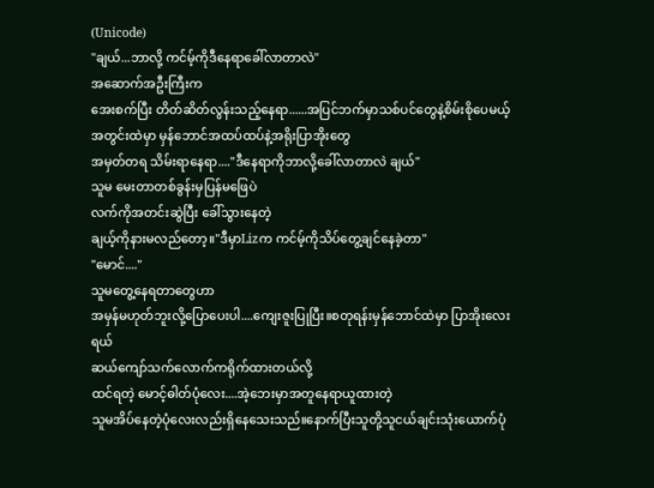(Unicode)
"ချယ်...ဘာလို့ ကင်မ့်ကိုဒီနေရာခေါ်လာတာလဲ"
အဆောက်အဦးကြီးက
အေးစက်ပြီး တိတ်ဆိတ်လွန်းသည့်နေရာ......အပြင်ဘက်မှာသစ်ပင်တွေနဲ့စိမ်းစိုပေမယ့်
အတွင်းထဲမှာ မှန်ဘောင်အထပ်ထပ်နဲ့အရိုးပြာအိုးတွေ
အမှတ်တရ သိမ်းရာနေရာ...."ဒီနေရာကိုဘာလို့ခေါ်လာတာလဲ ချယ်"
သူမ မေးတာတစ်ခွန်းမှပြန်မဖြေပဲ
လက်ကိုအတင်းဆွဲပြီး ခေါ်သွားနေတဲ့
ချယ့်ကိုနားမလည်တော့။"ဒီမှာLizက ကင်မ့်ကိုသိပ်တွေ့ချင်နေခဲ့တာ"
"မောင်...."
သူမတွေ့နေရတာတွေဟာ
အမှန်မဟုတ်ဘူးလို့ပြောပေးပါ....ကျေးဇူးပြုပြီး။စတုရန်းမှန်ဘောင်ထဲမှာ ပြာအိုးလေးရယ်
ဆယ်ကျော်သက်လောက်ကရိုက်ထားတယ်လို့
ထင်ရတဲ့ မောင့်ဓါတ်ပုံလေး....အဲ့ဘေးမှာအတူနေရာယူထားတဲ့
သူမအိပ်နေတဲ့ပုံလေးလည်းရှိနေသေးသည်။နောက်ပြီးသူတို့သူငယ်ချင်းသုံးယောက်ပုံ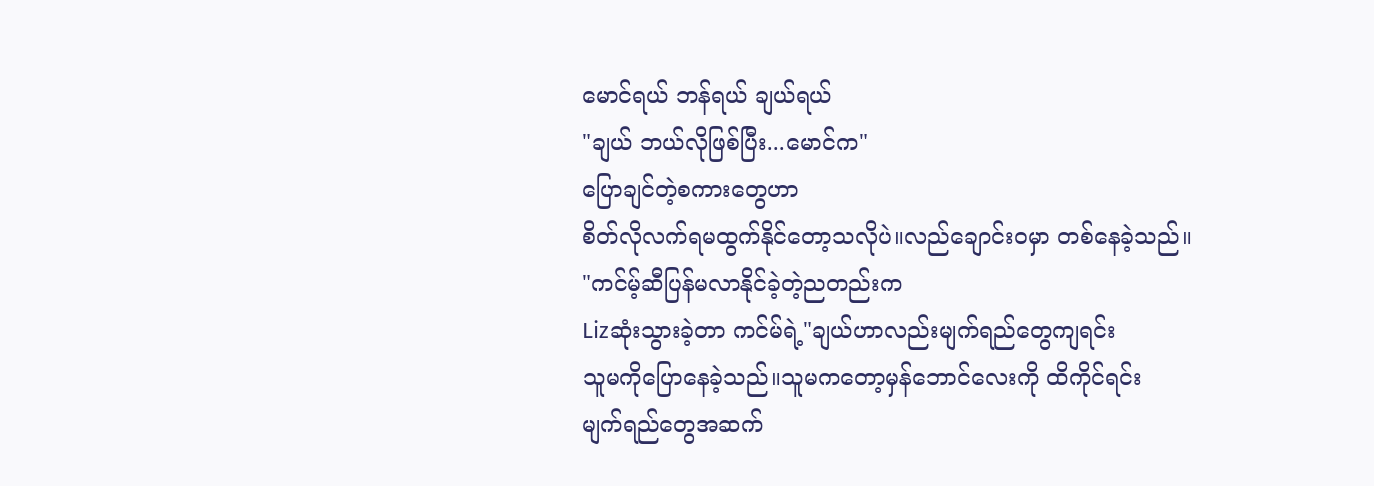မောင်ရယ် ဘန်ရယ် ချယ်ရယ်
"ချယ် ဘယ်လိုဖြစ်ပြီး...မောင်က"
ပြောချင်တဲ့စကားတွေဟာ
စိတ်လိုလက်ရမထွက်နိုင်တော့သလိုပဲ။လည်ချောင်းဝမှာ တစ်နေခဲ့သည်။
"ကင်မ့်ဆီပြန်မလာနိုင်ခဲ့တဲ့ညတည်းက
Lizဆုံးသွားခဲ့တာ ကင်မ်ရဲ့"ချယ်ဟာလည်းမျက်ရည်တွေကျရင်း
သူမကိုပြောနေခဲ့သည်။သူမကတော့မှန်ဘောင်လေးကို ထိကိုင်ရင်း
မျက်ရည်တွေအဆက်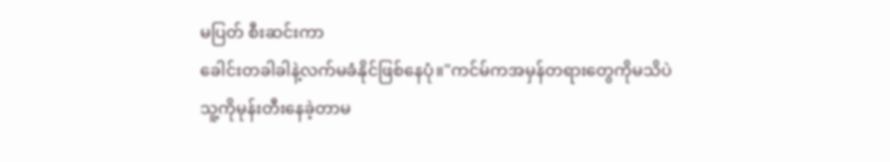မပြတ် စီးဆင်းကာ
ခေါင်းတခါခါနဲ့လက်မခံနိုင်ဖြစ်နေပုံ။"ကင်မ်ကအမှန်တရားတွေကိုမသိပဲ
သူ့ကိုမုန်းတီးနေခဲ့တာမ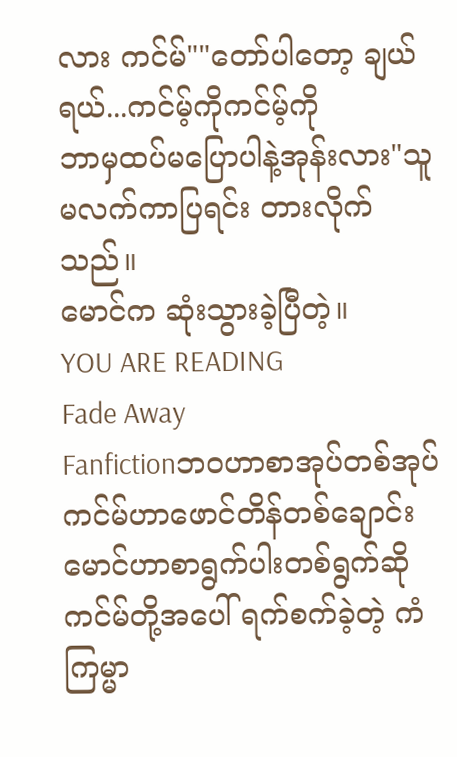လား ကင်မ်""တော်ပါတော့ ချယ်ရယ်...ကင်မ့်ကိုကင်မ့်ကို
ဘာမှထပ်မပြောပါနဲ့အုန်းလား"သူမလက်ကာပြရင်း တားလိုက်သည်။
မောင်က ဆုံးသွားခဲ့ပြီတဲ့။
YOU ARE READING
Fade Away
Fanfictionဘဝဟာစာအုပ်တစ်အုပ် ကင်မ်ဟာဖောင်တိန်တစ်ချောင်း မောင်ဟာစာရွက်ပါးတစ်ရွက်ဆို ကင်မ်တို့အပေါ် ရက်စက်ခဲ့တဲ့ ကံကြမ္မာ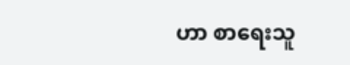ဟာ စာရေးသူ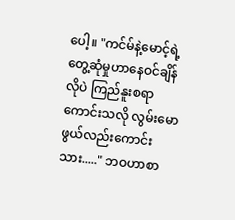ပေါ့။ "ကင်မ်နဲ့မောင့်ရဲ့ တွေ့ဆုံမှုဟာနေဝင်ချိန်လိုပဲ ကြည်နူးစရာကောင်းသလို လွမ်းမောဖွယ်လည်းကောင်းသား....." ဘဝဟာစာ